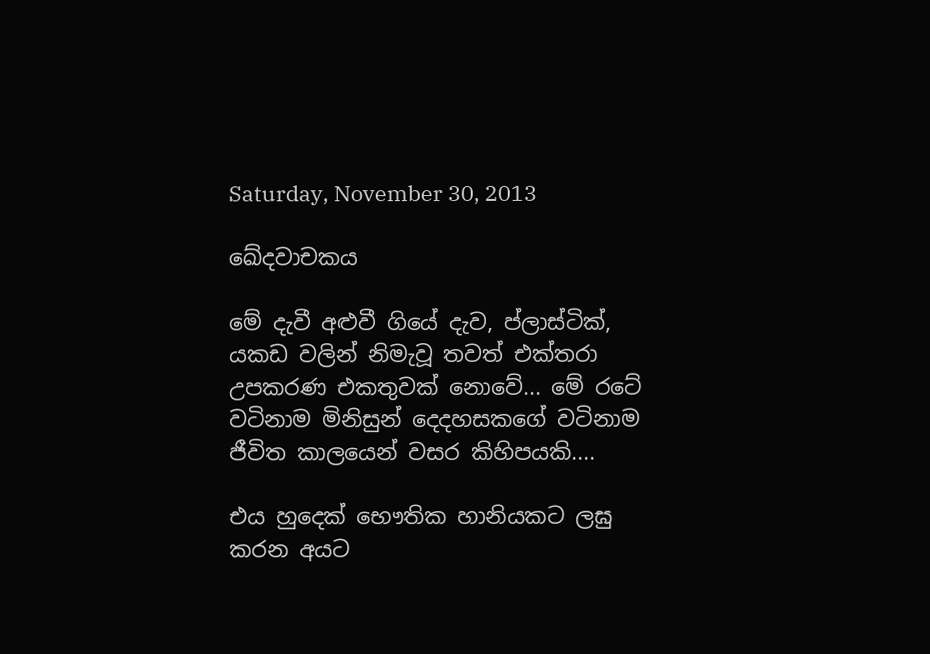Saturday, November 30, 2013

ඛේදවාචකය

මේ දැවී අළුවී ගියේ දැව, ප්ලාස්ටික්, යකඩ වලින් නිමැවූ තවත් එක්තරා උපකරණ එකතුවක් නොවේ... මේ රටේ වටිනාම මිනිසුන් දෙදහසකගේ වටිනාම ජීවිත කාලයෙන් වසර කිහිපයකි....

එය හුදෙක් භෞතික හානියකට ලඝු කරන අයට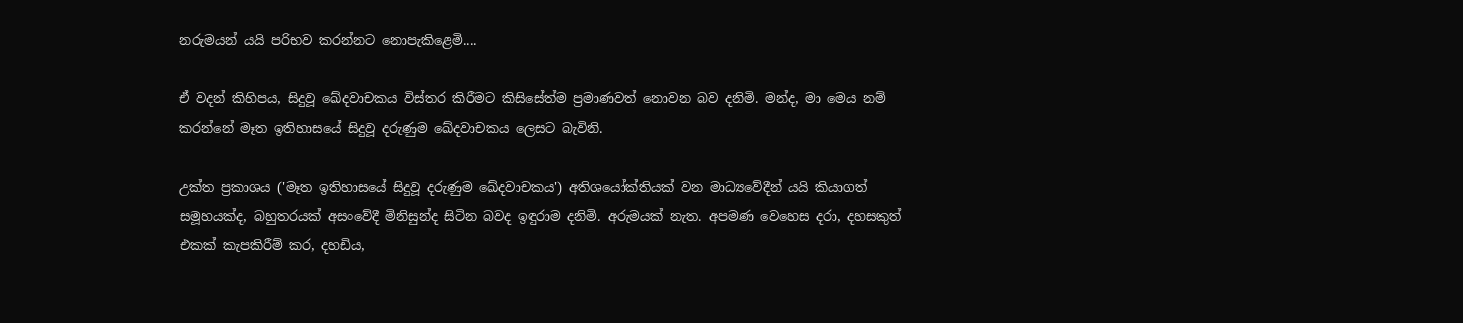නරුමයන් යයි පරිභව කරන්නට නොපැකිළෙමි....

ඒ වදන් කිහිපය, සිදුවූ ඛේදවාචකය විස්තර කිරීමට කිසිසේත්ම ප්‍රමාණවත් නොවන බව දනිමි. මන්ද, මා මෙය නම් කරන්නේ මෑත ඉතිහාසයේ සිදුවූ දරුණුම ඛේදවාචකය ලෙසට බැවිනි.

උක්ත ප්‍රකාශය ('මෑත ඉතිහාසයේ සිදුවූ දරුණුම ඛේදවාචකය') අතිශයෝක්තියක් වන මාධ්‍යවේදීන් යයි කියාගත් සමූහයක්ද, බහුතරයක් අසංවේදී මිනිසුන්ද සිටින බවද ඉඳුරාම දනිමි. අරුමයක් නැත. අපමණ වෙහෙස දරා, දහසකුත් එකක් කැපකිරීම් කර, දහඩිය,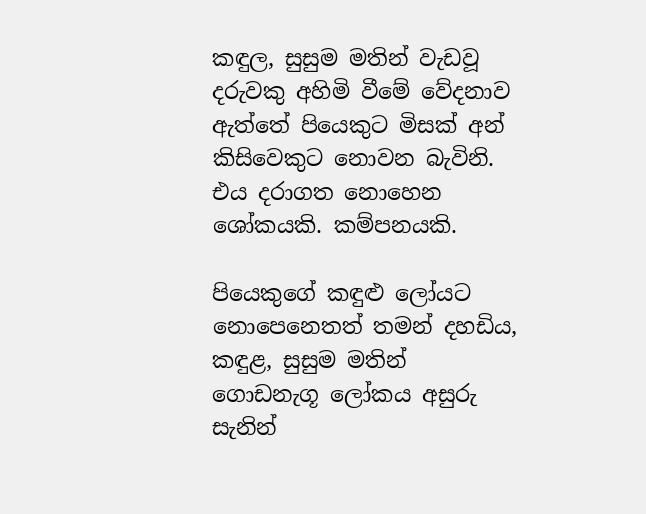කඳුල, සුසුම මතින් වැඩවූ දරුවකු අහිමි වීමේ වේදනාව ඇත්තේ පියෙකුට මිසක් අන් කිසිවෙකුට නොවන බැවිනි. එය දරාගත නොහෙන ශෝකයකි. කම්පනයකි.

පියෙකුගේ කඳුළු ලෝයට නොපෙනෙතත් තමන් දහඩිය, කඳුළ, සුසුම මතින් ගොඩනැගූ ලෝකය අසුරු සැනින්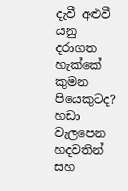දැවී අළුවී යනු දරාගත හැක්කේ කුමන පියෙකුටද? හඩා වැලපෙන හදවතින් සහ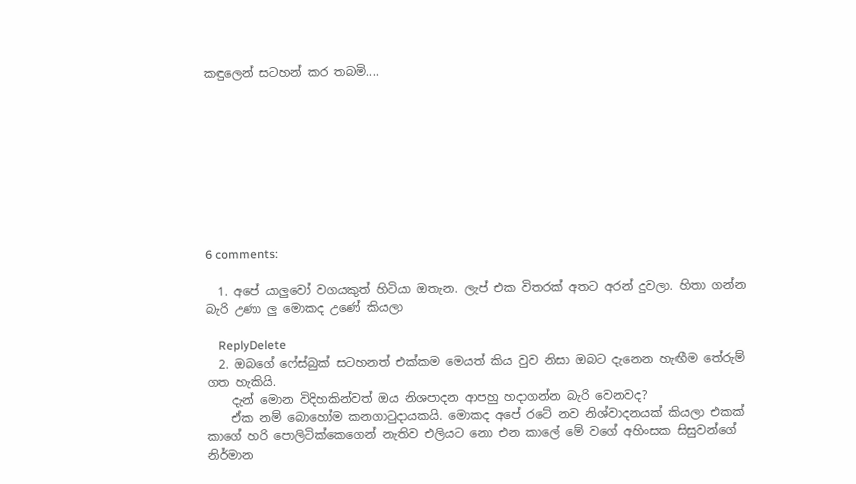කඳුලෙන් සටහන් කර තබමි....









6 comments:

  1. අපේ යාලුවෝ වගයකුත් හිටියා ඔතැන. ලැප් එක විතරක් අතට අරන් දුවලා. හිතා ගන්න බැරි උණා ලු මොකද උණේ කියලා

    ReplyDelete
  2. ඔබගේ ෆේස්බුක් සටහනත් එක්කම මෙයත් කිය වුව නිසා ඔබට දැනෙන හැඟීම තේරුම් ගත හැකියි.
    දැන් මොන විදිහකින්වත් ඔය නිශපාදන ආපහු හදාගන්න බැරි වෙනවද?
    ඒක නම් බොහෝම කනගාටුදායකයි. මොකද අපේ රටේ නව නිශ්වාදනයක් කියලා එකක් කාගේ හරි පොලිටික්කෙගෙන් නැතිව එලියට නො එන කාලේ මේ වගේ අහිංසක සිසුවන්ගේ නිර්මාන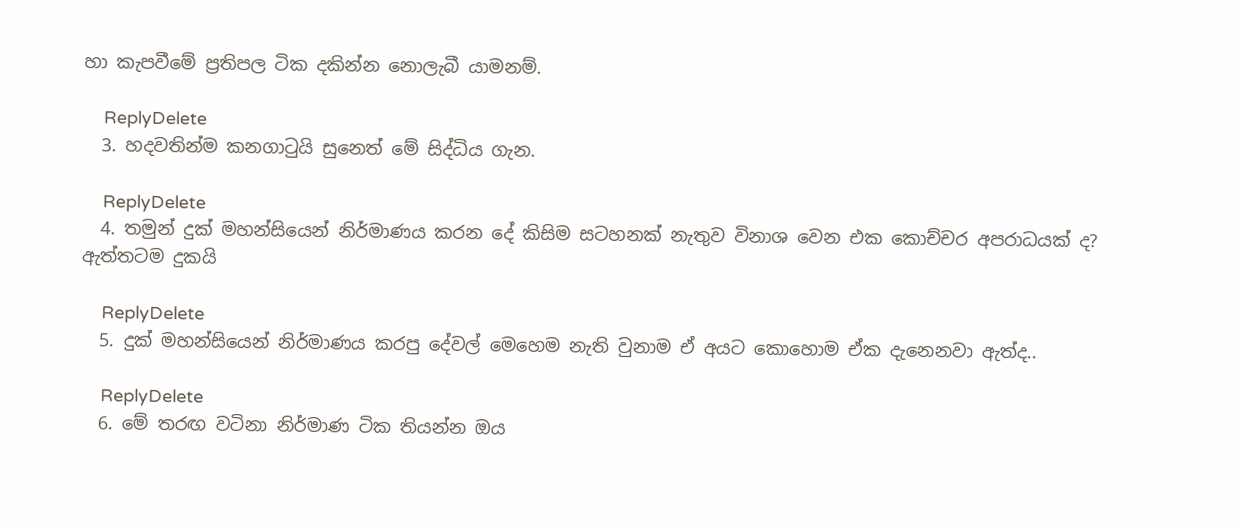හා කැපවීමේ ප්‍රතිපල ටික දකින්න නොලැබී යාමනම්.

    ReplyDelete
  3. හදවතින්ම කනගාටුයි සුනෙත් මේ සිද්ධිය ගැන.

    ReplyDelete
  4. තමුන් දුක් මහන්සියෙන් නිර්මාණය කරන දේ කිසිම සටහනක් නැතුව විනාශ වෙන එක කොච්චර අපරාධයක් ද? ඇත්තටම දුකයි

    ReplyDelete
  5. දුක් මහන්සියෙන් නිර්මාණය කරපු දේවල් මෙහෙම නැති වුනාම ඒ අයට කොහොම ඒක දැනෙනවා ඇත්ද..

    ReplyDelete
  6. මේ තරඟ වටිනා නිර්මාණ ටික තියන්න ඔය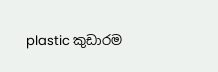plastic කුඩාරම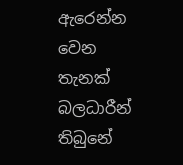ඇරෙන්න වෙන තැනක් බලධාරීන් තිබුනේ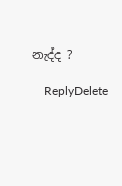නැද්ද ?

    ReplyDelete